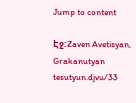Jump to content

Էջ:Zaven Avetisyan, Grakanutyan tesutyun.djvu/33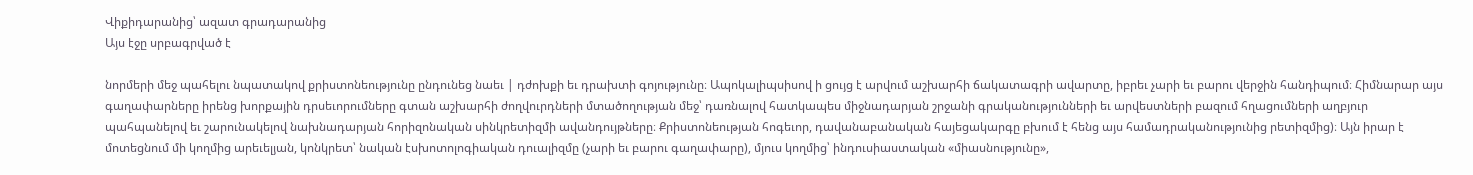Վիքիդարանից՝ ազատ գրադարանից
Այս էջը սրբագրված է

նորմերի մեջ պահելու նպատակով քրիստոնեությունը ընդունեց նաեւ | դժոխքի եւ դրախտի գոյությունը։ Ապոկալիպսիսով ի ցույց է արվում աշխարհի ճակատագրի ավարտը, իբրեւ չարի եւ բարու վերջին հանդիպում։ Հիմնարար այս գաղափարները իրենց խորքային դրսեւորումները գտան աշխարհի ժողվուրդների մտածողության մեջ՝ դառնալով հատկապես միջնադարյան շրջանի գրականությունների եւ արվեստների բազում հղացումների աղբյուր պահպանելով եւ շարունակելով նախնադարյան հորիզոնական սինկրետիզմի ավանդույթները։ Քրիստոնեության հոգեւոր, դավանաբանական հայեցակարգը բխում է հենց այս համադրականությունից րետիզմից)։ Այն իրար է մոտեցնում մի կողմից արեւելյան, կոնկրետ՝ նական էսխոտոլոգիական դուալիզմը (չարի եւ բարու գաղափարը), մյուս կողմից՝ ինդուսիաստական «միասնությունը»,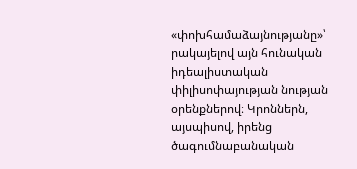«փոխհամաձայնությանը»՝ րակայելով այն հունական իդեալիստական փիլիսոփայության նության օրենքներով։ Կրոններն, այսպիսով, իրենց ծագումնաբանական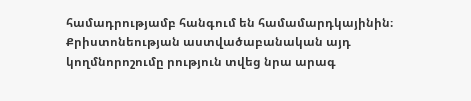համադրությամբ հանգում են համամարդկայինին։ Քրիստոնեության աստվածաբանական այդ կողմնորոշումը րություն տվեց նրա արագ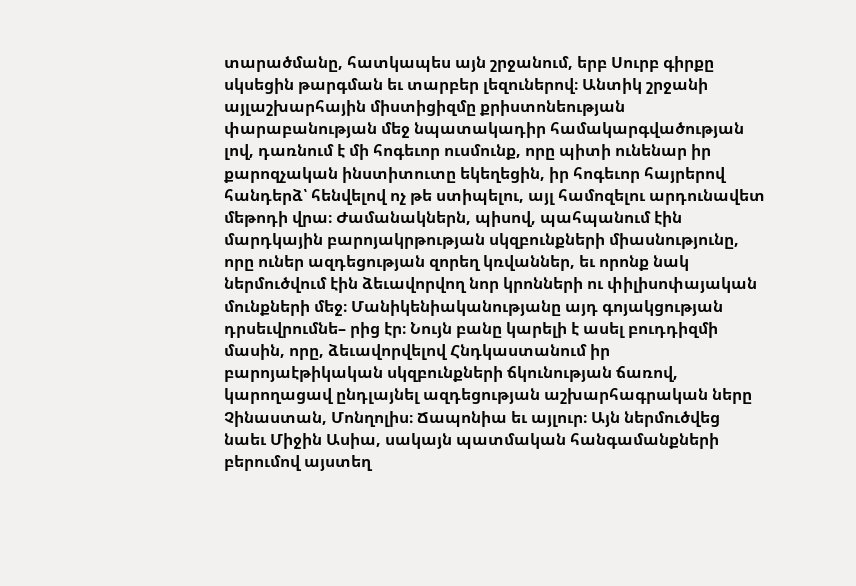տարածմանը, հատկապես այն շրջանում, երբ Սուրբ գիրքը սկսեցին թարգման եւ տարբեր լեզուներով։ Անտիկ շրջանի այլաշխարհային միստիցիզմը քրիստոնեության փարաբանության մեջ նպատակադիր համակարգվածության լով, դառնում է մի հոգեւոր ուսմունք, որը պիտի ունենար իր քարոզչական ինստիտուտը եկեղեցին, իր հոգեւոր հայրերով հանդերձ՝ հենվելով ոչ թե ստիպելու, այլ համոզելու արդունավետ մեթոդի վրա։ Ժամանակներն, պիսով, պահպանում էին մարդկային բարոյակրթության սկզբունքների միասնությունը, որը ուներ ազդեցության զորեղ կռվաններ, եւ որոնք նակ ներմուծվում էին ձեւավորվող նոր կրոնների ու փիլիսոփայական մունքների մեջ։ Մանիկենիականությանը այդ գոյակցության դրսեւվրումնե– րից էր։ Նույն բանը կարելի է ասել բուդդիզմի մասին, որը, ձեւավորվելով Հնդկաստանում իր բարոյաէթիկական սկզբունքների ճկունության ճառով, կարողացավ ընդլայնել ազդեցության աշխարհագրական ները Չինաստան, Մոնղոլիս։ Ճապոնիա եւ այլուր։ Այն ներմուծվեց նաեւ Միջին Ասիա, սակայն պատմական հանգամանքների բերումով այստեղ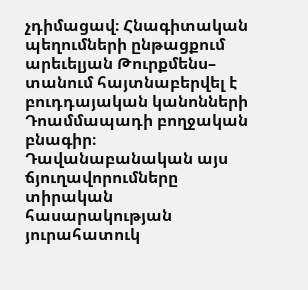չդիմացավ։ Հնագիտական պեղումների ընթացքում արեւելյան Թուրքմենս– տանում հայտնաբերվել է բուդդայական կանոնների Դոամմապադի բողջական բնագիր։ Դավանաբանական այս ճյուղավորումները տիրական հասարակության յուրահատուկ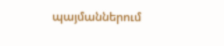պայմաններում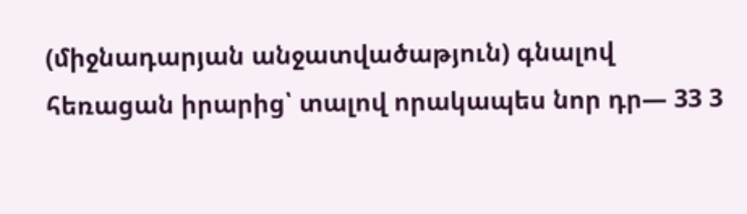(միջնադարյան անջատվածաթյուն) գնալով հեռացան իրարից՝ տալով որակապես նոր դր— 33 3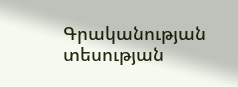Գրականության տեսության